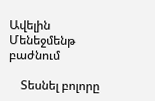Ավելին Մենեջմենթ բաժնում

    Տեսնել բոլորը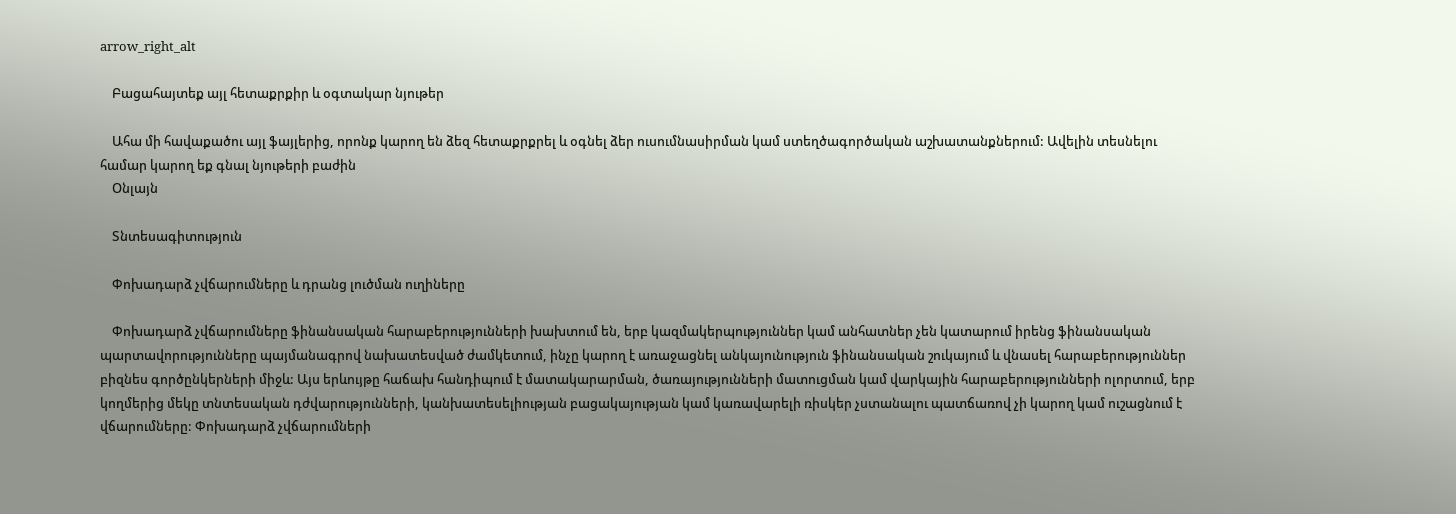arrow_right_alt

    Բացահայտեք այլ հետաքրքիր և օգտակար նյութեր

    Ահա մի հավաքածու այլ ֆայլերից, որոնք կարող են ձեզ հետաքրքրել և օգնել ձեր ուսումնասիրման կամ ստեղծագործական աշխատանքներում: Ավելին տեսնելու համար կարող եք գնալ նյութերի բաժին
    Օնլայն

    Տնտեսագիտություն

    Փոխադարձ չվճարումները և դրանց լուծման ուղիները

    Փոխադարձ չվճարումները ֆինանսական հարաբերությունների խախտում են, երբ կազմակերպություններ կամ անհատներ չեն կատարում իրենց ֆինանսական պարտավորությունները պայմանագրով նախատեսված ժամկետում, ինչը կարող է առաջացնել անկայունություն ֆինանսական շուկայում և վնասել հարաբերություններ բիզնես գործընկերների միջև: Այս երևույթը հաճախ հանդիպում է մատակարարման, ծառայությունների մատուցման կամ վարկային հարաբերությունների ոլորտում, երբ կողմերից մեկը տնտեսական դժվարությունների, կանխատեսելիության բացակայության կամ կառավարելի ռիսկեր չստանալու պատճառով չի կարող կամ ուշացնում է վճարումները: Փոխադարձ չվճարումների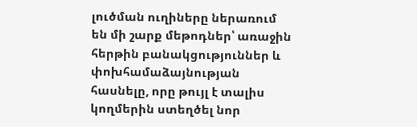լուծման ուղիները ներառում են մի շարք մեթոդներ՝ առաջին հերթին բանակցություններ և փոխհամաձայնության հասնելը, որը թույլ է տալիս կողմերին ստեղծել նոր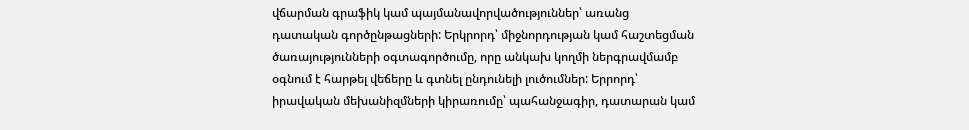վճարման գրաֆիկ կամ պայմանավորվածություններ՝ առանց դատական գործընթացների: Երկրորդ՝ միջնորդության կամ հաշտեցման ծառայությունների օգտագործումը, որը անկախ կողմի ներգրավմամբ օգնում է հարթել վեճերը և գտնել ընդունելի լուծումներ: Երրորդ՝ իրավական մեխանիզմների կիրառումը՝ պահանջագիր, դատարան կամ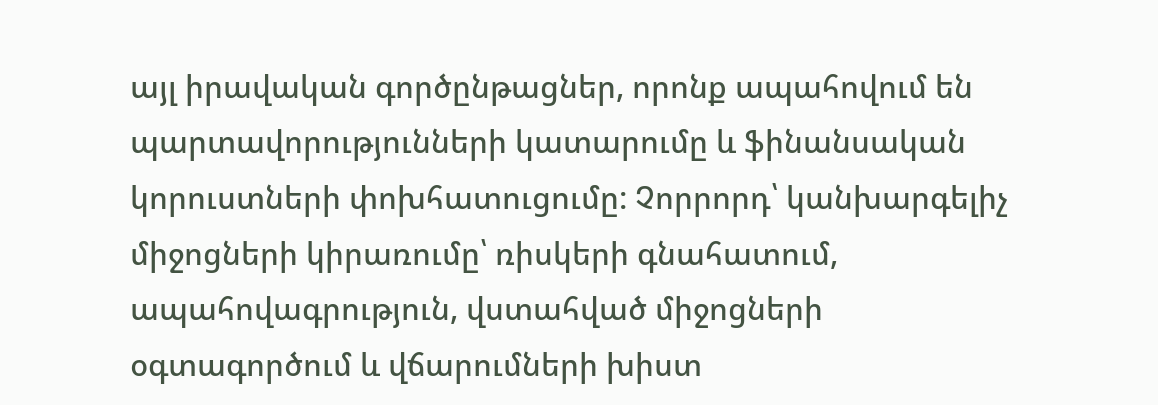այլ իրավական գործընթացներ, որոնք ապահովում են պարտավորությունների կատարումը և ֆինանսական կորուստների փոխհատուցումը: Չորրորդ՝ կանխարգելիչ միջոցների կիրառումը՝ ռիսկերի գնահատում, ապահովագրություն, վստահված միջոցների օգտագործում և վճարումների խիստ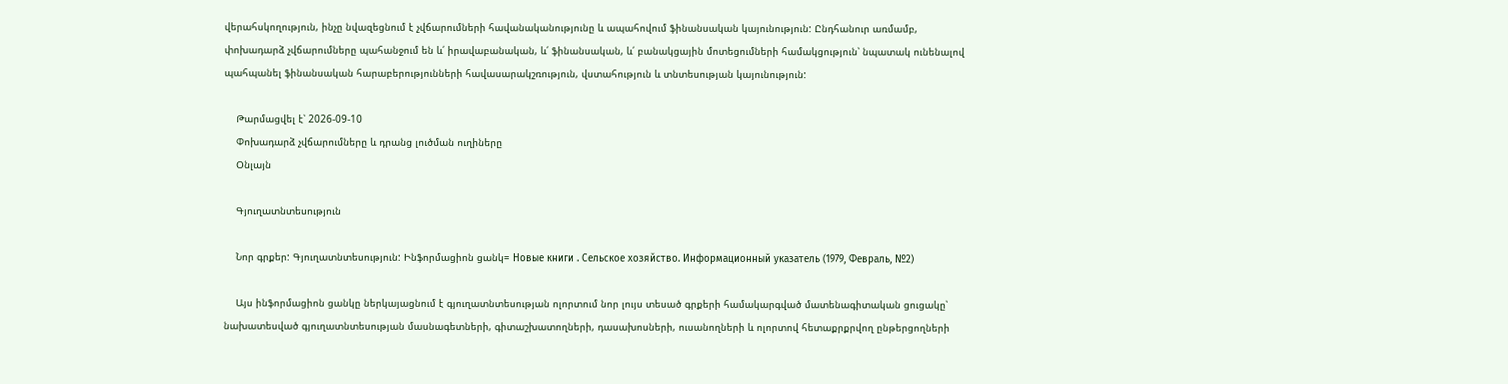վերահսկողություն, ինչը նվազեցնում է չվճարումների հավանականությունը և ապահովում ֆինանսական կայունություն: Ընդհանուր առմամբ, փոխադարձ չվճարումները պահանջում են և՛ իրավաբանական, և՛ ֆինանսական, և՛ բանակցային մոտեցումների համակցություն՝ նպատակ ունենալով պահպանել ֆինանսական հարաբերությունների հավասարակշռություն, վստահություն և տնտեսության կայունություն:

    Թարմացվել է՝ 2026-09-10
    Փոխադարձ չվճարումները և դրանց լուծման ուղիները
    Օնլայն

    Գյուղատնտեսություն

    Նոր գրքեր: Գյուղատնտեսություն: Ինֆորմացիոն ցանկ= Новые книги . Сельское хозяйство. Информационный указатель (1979, Февраль, №2)

    Այս ինֆորմացիոն ցանկը ներկայացնում է գյուղատնտեսության ոլորտում նոր լույս տեսած գրքերի համակարգված մատենագիտական ցուցակը՝ նախատեսված գյուղատնտեսության մասնագետների, գիտաշխատողների, դասախոսների, ուսանողների և ոլորտով հետաքրքրվող ընթերցողների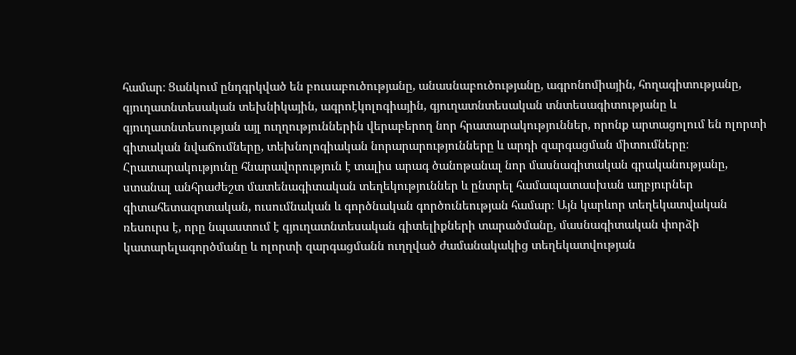համար։ Ցանկում ընդգրկված են բուսաբուծությանը, անասնաբուծությանը, ագրոնոմիային, հողագիտությանը, գյուղատնտեսական տեխնիկային, ագրոէկոլոգիային, գյուղատնտեսական տնտեսագիտությանը և գյուղատնտեսության այլ ուղղություններին վերաբերող նոր հրատարակություններ, որոնք արտացոլում են ոլորտի գիտական նվաճումները, տեխնոլոգիական նորարարությունները և արդի զարգացման միտումները։ Հրատարակությունը հնարավորություն է տալիս արագ ծանոթանալ նոր մասնագիտական գրականությանը, ստանալ անհրաժեշտ մատենագիտական տեղեկություններ և ընտրել համապատասխան աղբյուրներ գիտահետազոտական, ուսումնական և գործնական գործունեության համար։ Այն կարևոր տեղեկատվական ռեսուրս է, որը նպաստում է գյուղատնտեսական գիտելիքների տարածմանը, մասնագիտական փորձի կատարելագործմանը և ոլորտի զարգացմանն ուղղված ժամանակակից տեղեկատվության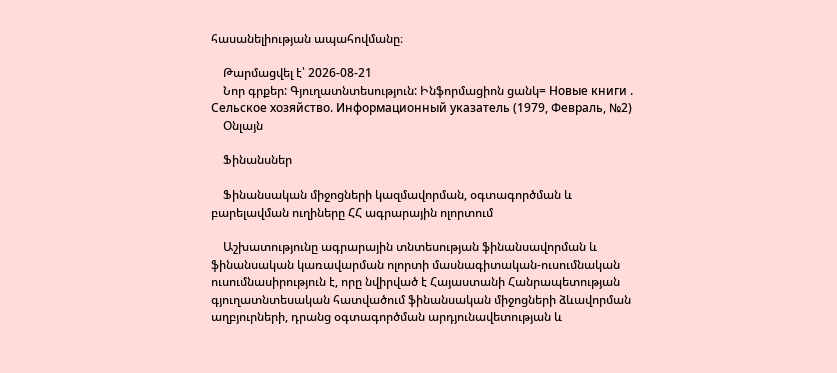հասանելիության ապահովմանը։

    Թարմացվել է՝ 2026-08-21
    Նոր գրքեր: Գյուղատնտեսություն: Ինֆորմացիոն ցանկ= Новые книги . Сельское хозяйство. Информационный указатель (1979, Февраль, №2)
    Օնլայն

    Ֆինանսներ

    Ֆինանսական միջոցների կազմավորման, օգտագործման և բարելավման ուղիները ՀՀ ագրարային ոլորտում

    Աշխատությունը ագրարային տնտեսության ֆինանսավորման և ֆինանսական կառավարման ոլորտի մասնագիտական-ուսումնական ուսումնասիրություն է, որը նվիրված է Հայաստանի Հանրապետության գյուղատնտեսական հատվածում ֆինանսական միջոցների ձևավորման աղբյուրների, դրանց օգտագործման արդյունավետության և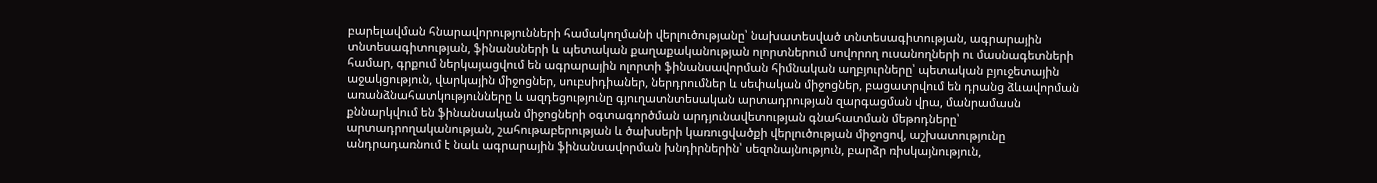բարելավման հնարավորությունների համակողմանի վերլուծությանը՝ նախատեսված տնտեսագիտության, ագրարային տնտեսագիտության, ֆինանսների և պետական քաղաքականության ոլորտներում սովորող ուսանողների ու մասնագետների համար, գրքում ներկայացվում են ագրարային ոլորտի ֆինանսավորման հիմնական աղբյուրները՝ պետական բյուջետային աջակցություն, վարկային միջոցներ, սուբսիդիաներ, ներդրումներ և սեփական միջոցներ, բացատրվում են դրանց ձևավորման առանձնահատկությունները և ազդեցությունը գյուղատնտեսական արտադրության զարգացման վրա, մանրամասն քննարկվում են ֆինանսական միջոցների օգտագործման արդյունավետության գնահատման մեթոդները՝ արտադրողականության, շահութաբերության և ծախսերի կառուցվածքի վերլուծության միջոցով, աշխատությունը անդրադառնում է նաև ագրարային ֆինանսավորման խնդիրներին՝ սեզոնայնություն, բարձր ռիսկայնություն,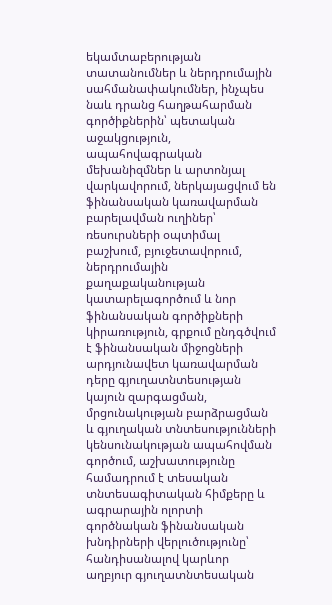եկամտաբերության տատանումներ և ներդրումային սահմանափակումներ, ինչպես նաև դրանց հաղթահարման գործիքներին՝ պետական աջակցություն, ապահովագրական մեխանիզմներ և արտոնյալ վարկավորում, ներկայացվում են ֆինանսական կառավարման բարելավման ուղիներ՝ ռեսուրսների օպտիմալ բաշխում, բյուջետավորում, ներդրումային քաղաքականության կատարելագործում և նոր ֆինանսական գործիքների կիրառություն, գրքում ընդգծվում է ֆինանսական միջոցների արդյունավետ կառավարման դերը գյուղատնտեսության կայուն զարգացման, մրցունակության բարձրացման և գյուղական տնտեսությունների կենսունակության ապահովման գործում, աշխատությունը համադրում է տեսական տնտեսագիտական հիմքերը և ագրարային ոլորտի գործնական ֆինանսական խնդիրների վերլուծությունը՝ հանդիսանալով կարևոր աղբյուր գյուղատնտեսական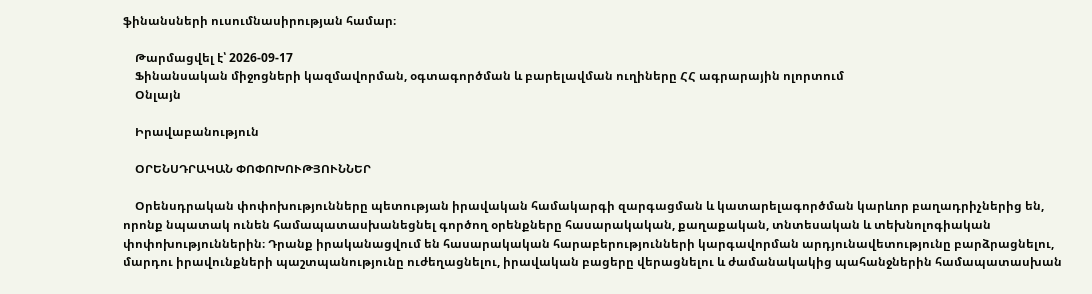ֆինանսների ուսումնասիրության համար։

    Թարմացվել է՝ 2026-09-17
    Ֆինանսական միջոցների կազմավորման, օգտագործման և բարելավման ուղիները ՀՀ ագրարային ոլորտում
    Օնլայն

    Իրավաբանություն

    ՕՐԵՆՍԴՐԱԿԱՆ ՓՈՓՈԽՈՒԹՅՈՒՆՆԵՐ

    Օրենսդրական փոփոխությունները պետության իրավական համակարգի զարգացման և կատարելագործման կարևոր բաղադրիչներից են, որոնք նպատակ ունեն համապատասխանեցնել գործող օրենքները հասարակական, քաղաքական, տնտեսական և տեխնոլոգիական փոփոխություններին։ Դրանք իրականացվում են հասարակական հարաբերությունների կարգավորման արդյունավետությունը բարձրացնելու, մարդու իրավունքների պաշտպանությունը ուժեղացնելու, իրավական բացերը վերացնելու և ժամանակակից պահանջներին համապատասխան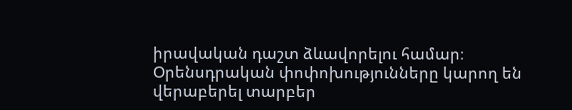իրավական դաշտ ձևավորելու համար։ Օրենսդրական փոփոխությունները կարող են վերաբերել տարբեր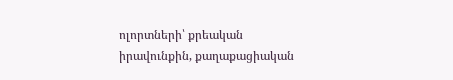ոլորտների՝ քրեական իրավունքին, քաղաքացիական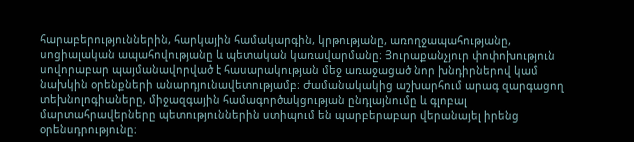հարաբերություններին, հարկային համակարգին, կրթությանը, առողջապահությանը, սոցիալական ապահովությանը և պետական կառավարմանը։ Յուրաքանչյուր փոփոխություն սովորաբար պայմանավորված է հասարակության մեջ առաջացած նոր խնդիրներով կամ նախկին օրենքների անարդյունավետությամբ։ Ժամանակակից աշխարհում արագ զարգացող տեխնոլոգիաները, միջազգային համագործակցության ընդլայնումը և գլոբալ մարտահրավերները պետություններին ստիպում են պարբերաբար վերանայել իրենց օրենսդրությունը։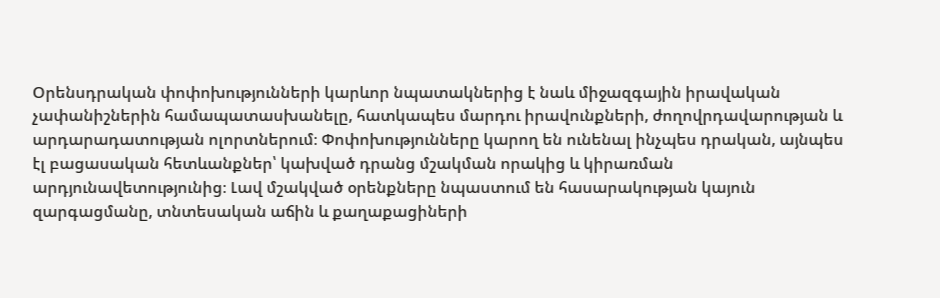Օրենսդրական փոփոխությունների կարևոր նպատակներից է նաև միջազգային իրավական չափանիշներին համապատասխանելը, հատկապես մարդու իրավունքների, ժողովրդավարության և արդարադատության ոլորտներում։ Փոփոխությունները կարող են ունենալ ինչպես դրական, այնպես էլ բացասական հետևանքներ՝ կախված դրանց մշակման որակից և կիրառման արդյունավետությունից։ Լավ մշակված օրենքները նպաստում են հասարակության կայուն զարգացմանը, տնտեսական աճին և քաղաքացիների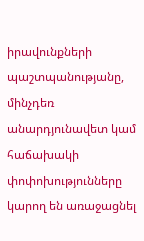իրավունքների պաշտպանությանը, մինչդեռ անարդյունավետ կամ հաճախակի փոփոխությունները կարող են առաջացնել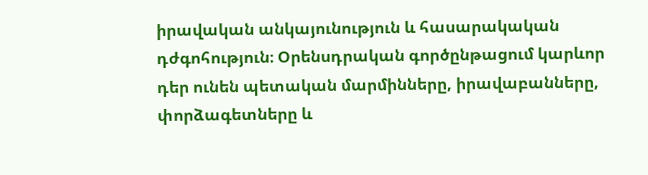իրավական անկայունություն և հասարակական դժգոհություն։ Օրենսդրական գործընթացում կարևոր դեր ունեն պետական մարմինները, իրավաբանները, փորձագետները և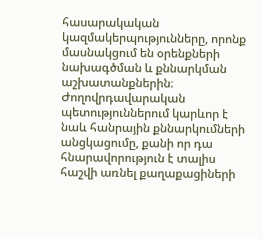հասարակական կազմակերպությունները, որոնք մասնակցում են օրենքների նախագծման և քննարկման աշխատանքներին։ Ժողովրդավարական պետություններում կարևոր է նաև հանրային քննարկումների անցկացումը, քանի որ դա հնարավորություն է տալիս հաշվի առնել քաղաքացիների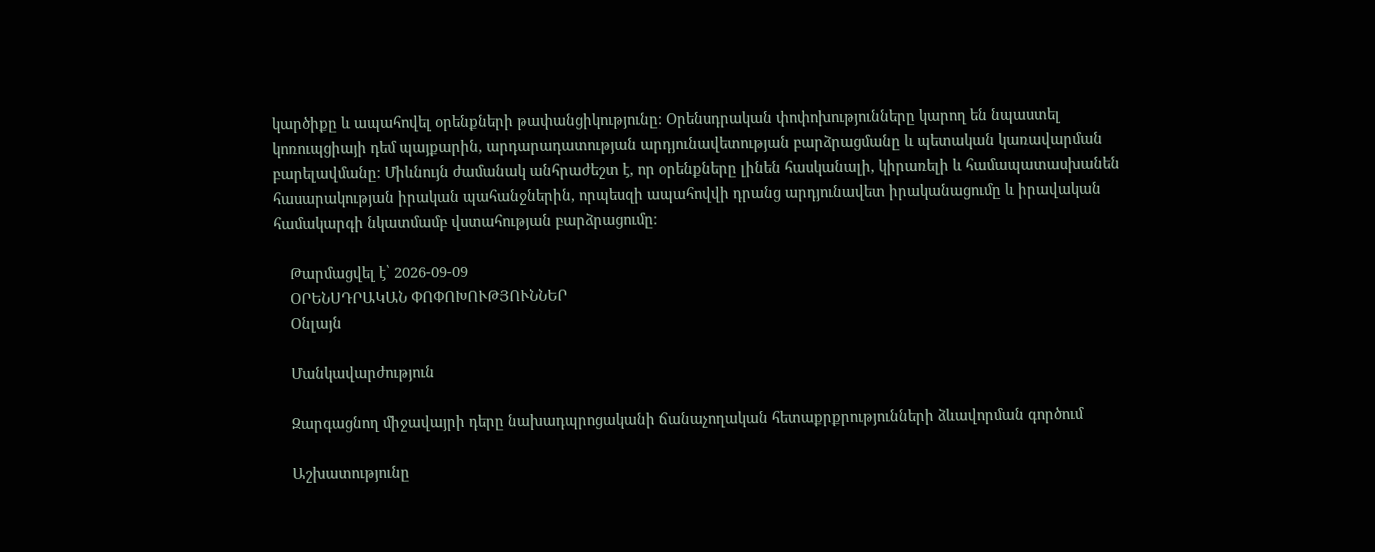կարծիքը և ապահովել օրենքների թափանցիկությունը։ Օրենսդրական փոփոխությունները կարող են նպաստել կոռուպցիայի դեմ պայքարին, արդարադատության արդյունավետության բարձրացմանը և պետական կառավարման բարելավմանը։ Միևնույն ժամանակ անհրաժեշտ է, որ օրենքները լինեն հասկանալի, կիրառելի և համապատասխանեն հասարակության իրական պահանջներին, որպեսզի ապահովվի դրանց արդյունավետ իրականացումը և իրավական համակարգի նկատմամբ վստահության բարձրացումը։

    Թարմացվել է՝ 2026-09-09
    ՕՐԵՆՍԴՐԱԿԱՆ ՓՈՓՈԽՈՒԹՅՈՒՆՆԵՐ
    Օնլայն

    Մանկավարժություն

    Զարգացնող միջավայրի դերը նախադպրոցականի ճանաչողական հետաքրքրությունների ձևավորման գործում

    Աշխատությունը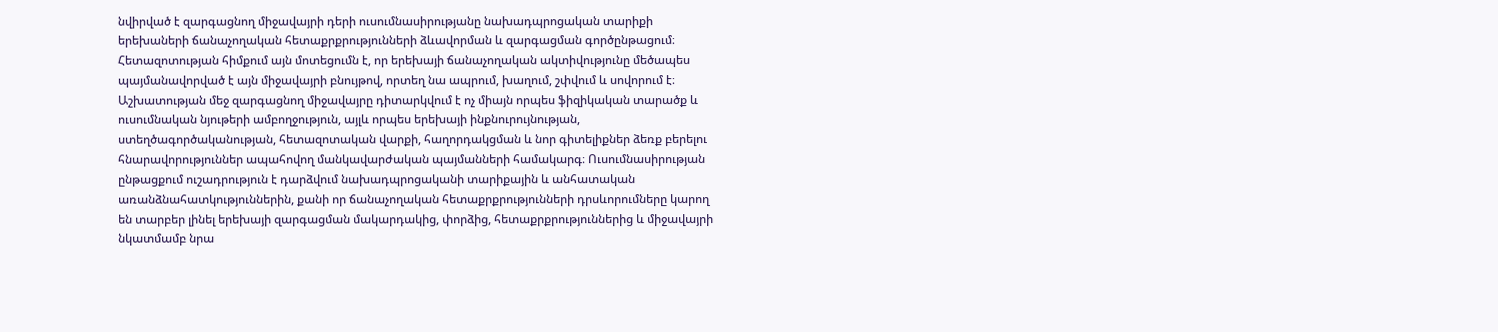նվիրված է զարգացնող միջավայրի դերի ուսումնասիրությանը նախադպրոցական տարիքի երեխաների ճանաչողական հետաքրքրությունների ձևավորման և զարգացման գործընթացում։ Հետազոտության հիմքում այն մոտեցումն է, որ երեխայի ճանաչողական ակտիվությունը մեծապես պայմանավորված է այն միջավայրի բնույթով, որտեղ նա ապրում, խաղում, շփվում և սովորում է։ Աշխատության մեջ զարգացնող միջավայրը դիտարկվում է ոչ միայն որպես ֆիզիկական տարածք և ուսումնական նյութերի ամբողջություն, այլև որպես երեխայի ինքնուրույնության, ստեղծագործականության, հետազոտական վարքի, հաղորդակցման և նոր գիտելիքներ ձեռք բերելու հնարավորություններ ապահովող մանկավարժական պայմանների համակարգ։ Ուսումնասիրության ընթացքում ուշադրություն է դարձվում նախադպրոցականի տարիքային և անհատական առանձնահատկություններին, քանի որ ճանաչողական հետաքրքրությունների դրսևորումները կարող են տարբեր լինել երեխայի զարգացման մակարդակից, փորձից, հետաքրքրություններից և միջավայրի նկատմամբ նրա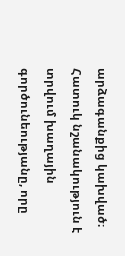արձագանքից կախված։ Հատուկ նշանակություն է տրվում խաղային գործունեությանը, որը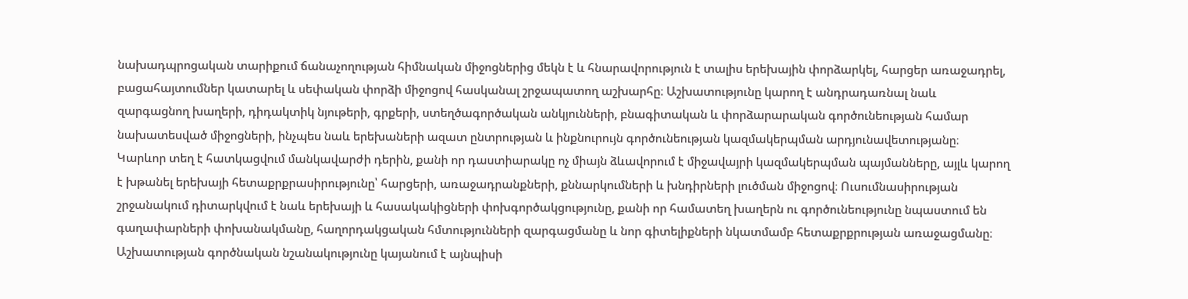նախադպրոցական տարիքում ճանաչողության հիմնական միջոցներից մեկն է և հնարավորություն է տալիս երեխային փորձարկել, հարցեր առաջադրել, բացահայտումներ կատարել և սեփական փորձի միջոցով հասկանալ շրջապատող աշխարհը։ Աշխատությունը կարող է անդրադառնալ նաև զարգացնող խաղերի, դիդակտիկ նյութերի, գրքերի, ստեղծագործական անկյունների, բնագիտական և փորձարարական գործունեության համար նախատեսված միջոցների, ինչպես նաև երեխաների ազատ ընտրության և ինքնուրույն գործունեության կազմակերպման արդյունավետությանը։ Կարևոր տեղ է հատկացվում մանկավարժի դերին, քանի որ դաստիարակը ոչ միայն ձևավորում է միջավայրի կազմակերպման պայմանները, այլև կարող է խթանել երեխայի հետաքրքրասիրությունը՝ հարցերի, առաջադրանքների, քննարկումների և խնդիրների լուծման միջոցով։ Ուսումնասիրության շրջանակում դիտարկվում է նաև երեխայի և հասակակիցների փոխգործակցությունը, քանի որ համատեղ խաղերն ու գործունեությունը նպաստում են գաղափարների փոխանակմանը, հաղորդակցական հմտությունների զարգացմանը և նոր գիտելիքների նկատմամբ հետաքրքրության առաջացմանը։ Աշխատության գործնական նշանակությունը կայանում է այնպիսի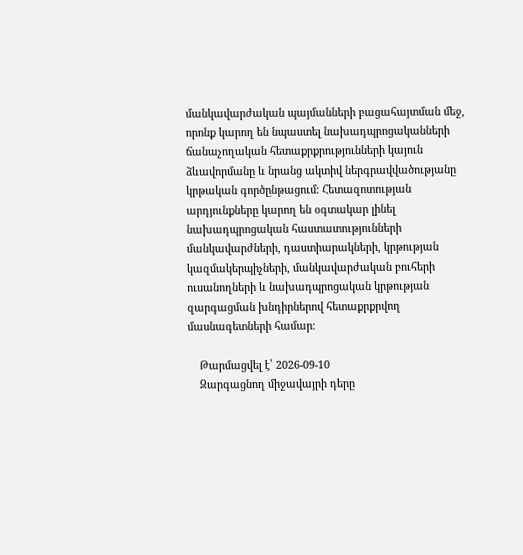մանկավարժական պայմանների բացահայտման մեջ, որոնք կարող են նպաստել նախադպրոցականների ճանաչողական հետաքրքրությունների կայուն ձևավորմանը և նրանց ակտիվ ներգրավվածությանը կրթական գործընթացում։ Հետազոտության արդյունքները կարող են օգտակար լինել նախադպրոցական հաստատությունների մանկավարժների, դաստիարակների, կրթության կազմակերպիչների, մանկավարժական բուհերի ուսանողների և նախադպրոցական կրթության զարգացման խնդիրներով հետաքրքրվող մասնագետների համար։

    Թարմացվել է՝ 2026-09-10
    Զարգացնող միջավայրի դերը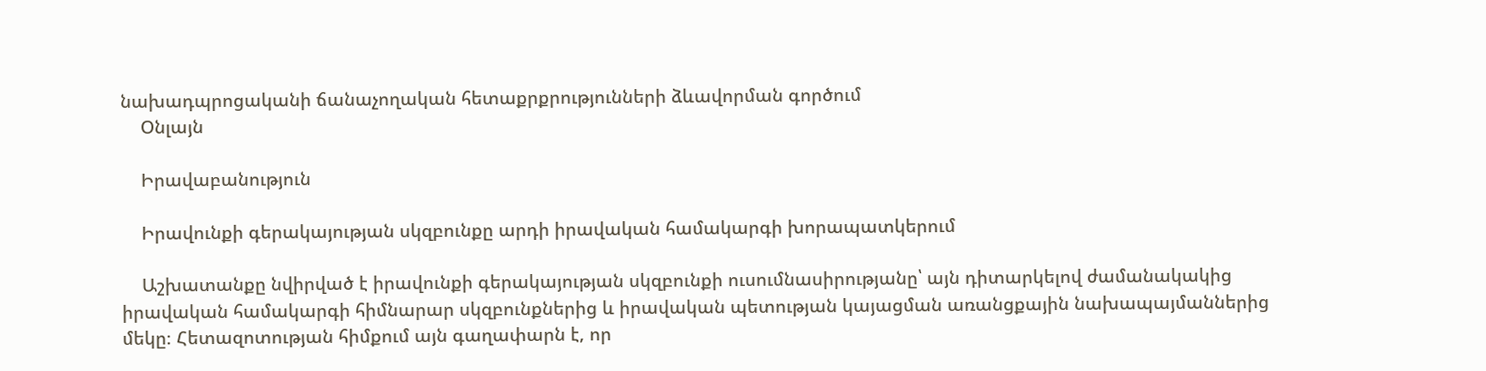նախադպրոցականի ճանաչողական հետաքրքրությունների ձևավորման գործում
    Օնլայն

    Իրավաբանություն

    Իրավունքի գերակայության սկզբունքը արդի իրավական համակարգի խորապատկերում

    Աշխատանքը նվիրված է իրավունքի գերակայության սկզբունքի ուսումնասիրությանը՝ այն դիտարկելով ժամանակակից իրավական համակարգի հիմնարար սկզբունքներից և իրավական պետության կայացման առանցքային նախապայմաններից մեկը։ Հետազոտության հիմքում այն գաղափարն է, որ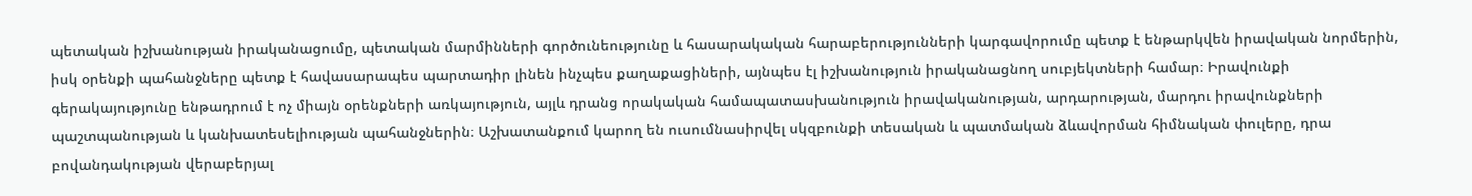պետական իշխանության իրականացումը, պետական մարմինների գործունեությունը և հասարակական հարաբերությունների կարգավորումը պետք է ենթարկվեն իրավական նորմերին, իսկ օրենքի պահանջները պետք է հավասարապես պարտադիր լինեն ինչպես քաղաքացիների, այնպես էլ իշխանություն իրականացնող սուբյեկտների համար։ Իրավունքի գերակայությունը ենթադրում է ոչ միայն օրենքների առկայություն, այլև դրանց որակական համապատասխանություն իրավականության, արդարության, մարդու իրավունքների պաշտպանության և կանխատեսելիության պահանջներին։ Աշխատանքում կարող են ուսումնասիրվել սկզբունքի տեսական և պատմական ձևավորման հիմնական փուլերը, դրա բովանդակության վերաբերյալ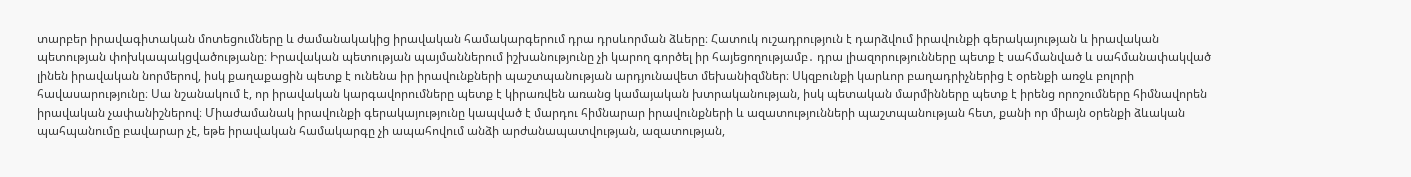տարբեր իրավագիտական մոտեցումները և ժամանակակից իրավական համակարգերում դրա դրսևորման ձևերը։ Հատուկ ուշադրություն է դարձվում իրավունքի գերակայության և իրավական պետության փոխկապակցվածությանը։ Իրավական պետության պայմաններում իշխանությունը չի կարող գործել իր հայեցողությամբ․ դրա լիազորությունները պետք է սահմանված և սահմանափակված լինեն իրավական նորմերով, իսկ քաղաքացին պետք է ունենա իր իրավունքների պաշտպանության արդյունավետ մեխանիզմներ։ Սկզբունքի կարևոր բաղադրիչներից է օրենքի առջև բոլորի հավասարությունը։ Սա նշանակում է, որ իրավական կարգավորումները պետք է կիրառվեն առանց կամայական խտրականության, իսկ պետական մարմինները պետք է իրենց որոշումները հիմնավորեն իրավական չափանիշներով։ Միաժամանակ իրավունքի գերակայությունը կապված է մարդու հիմնարար իրավունքների և ազատությունների պաշտպանության հետ, քանի որ միայն օրենքի ձևական պահպանումը բավարար չէ, եթե իրավական համակարգը չի ապահովում անձի արժանապատվության, ազատության,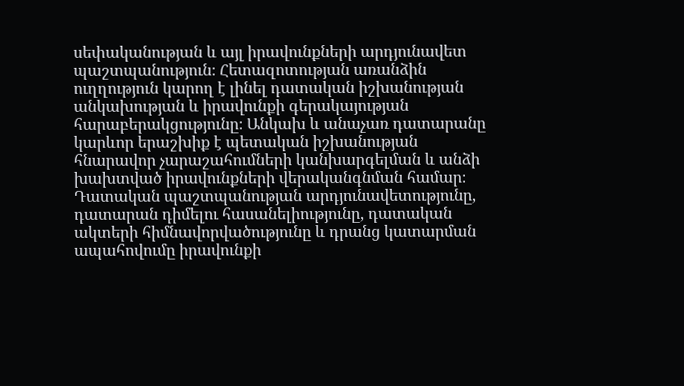սեփականության և այլ իրավունքների արդյունավետ պաշտպանություն։ Հետազոտության առանձին ուղղություն կարող է լինել դատական իշխանության անկախության և իրավունքի գերակայության հարաբերակցությունը։ Անկախ և անաչառ դատարանը կարևոր երաշխիք է պետական իշխանության հնարավոր չարաշահումների կանխարգելման և անձի խախտված իրավունքների վերականգնման համար։ Դատական պաշտպանության արդյունավետությունը, դատարան դիմելու հասանելիությունը, դատական ակտերի հիմնավորվածությունը և դրանց կատարման ապահովումը իրավունքի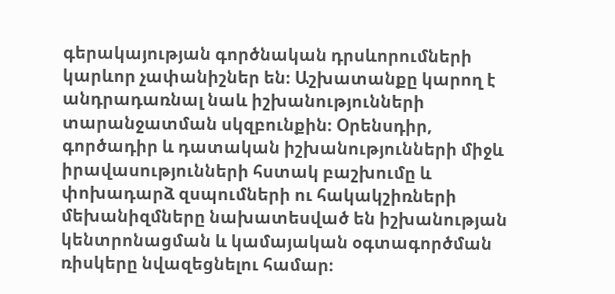գերակայության գործնական դրսևորումների կարևոր չափանիշներ են։ Աշխատանքը կարող է անդրադառնալ նաև իշխանությունների տարանջատման սկզբունքին։ Օրենսդիր, գործադիր և դատական իշխանությունների միջև իրավասությունների հստակ բաշխումը և փոխադարձ զսպումների ու հակակշիռների մեխանիզմները նախատեսված են իշխանության կենտրոնացման և կամայական օգտագործման ռիսկերը նվազեցնելու համար։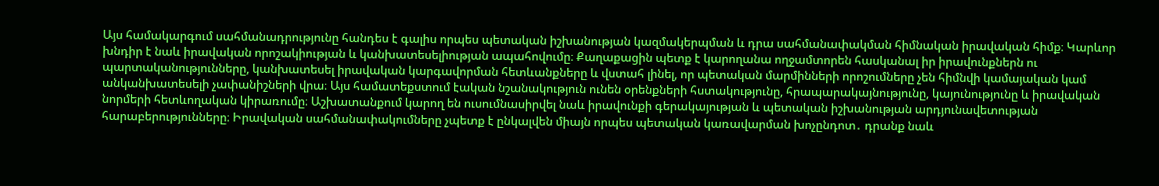Այս համակարգում սահմանադրությունը հանդես է գալիս որպես պետական իշխանության կազմակերպման և դրա սահմանափակման հիմնական իրավական հիմք։ Կարևոր խնդիր է նաև իրավական որոշակիության և կանխատեսելիության ապահովումը։ Քաղաքացին պետք է կարողանա ողջամտորեն հասկանալ իր իրավունքներն ու պարտականությունները, կանխատեսել իրավական կարգավորման հետևանքները և վստահ լինել, որ պետական մարմինների որոշումները չեն հիմնվի կամայական կամ անկանխատեսելի չափանիշների վրա։ Այս համատեքստում էական նշանակություն ունեն օրենքների հստակությունը, հրապարակայնությունը, կայունությունը և իրավական նորմերի հետևողական կիրառումը։ Աշխատանքում կարող են ուսումնասիրվել նաև իրավունքի գերակայության և պետական իշխանության արդյունավետության հարաբերությունները։ Իրավական սահմանափակումները չպետք է ընկալվեն միայն որպես պետական կառավարման խոչընդոտ․ դրանք նաև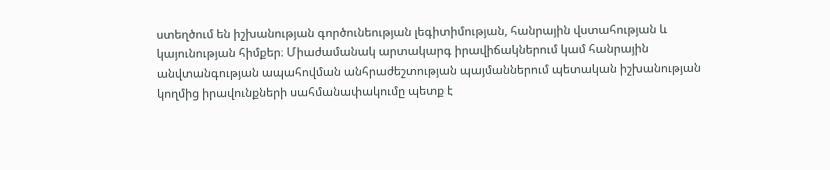ստեղծում են իշխանության գործունեության լեգիտիմության, հանրային վստահության և կայունության հիմքեր։ Միաժամանակ արտակարգ իրավիճակներում կամ հանրային անվտանգության ապահովման անհրաժեշտության պայմաններում պետական իշխանության կողմից իրավունքների սահմանափակումը պետք է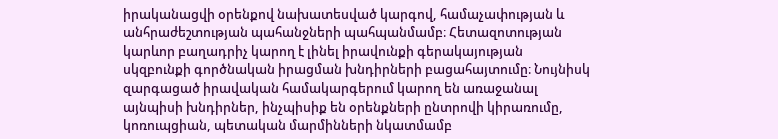իրականացվի օրենքով նախատեսված կարգով, համաչափության և անհրաժեշտության պահանջների պահպանմամբ։ Հետազոտության կարևոր բաղադրիչ կարող է լինել իրավունքի գերակայության սկզբունքի գործնական իրացման խնդիրների բացահայտումը։ Նույնիսկ զարգացած իրավական համակարգերում կարող են առաջանալ այնպիսի խնդիրներ, ինչպիսիք են օրենքների ընտրովի կիրառումը, կոռուպցիան, պետական մարմինների նկատմամբ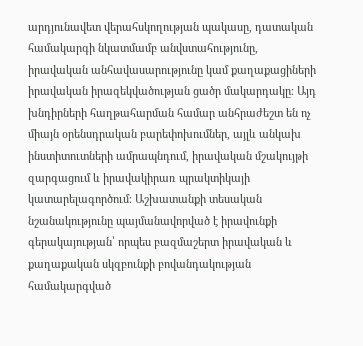արդյունավետ վերահսկողության պակասը, դատական համակարգի նկատմամբ անվստահությունը, իրավական անհավասարությունը կամ քաղաքացիների իրավական իրազեկվածության ցածր մակարդակը։ Այդ խնդիրների հաղթահարման համար անհրաժեշտ են ոչ միայն օրենսդրական բարեփոխումներ, այլև անկախ ինստիտուտների ամրապնդում, իրավական մշակույթի զարգացում և իրավակիրառ պրակտիկայի կատարելագործում։ Աշխատանքի տեսական նշանակությունը պայմանավորված է իրավունքի գերակայության՝ որպես բազմաշերտ իրավական և քաղաքական սկզբունքի բովանդակության համակարգված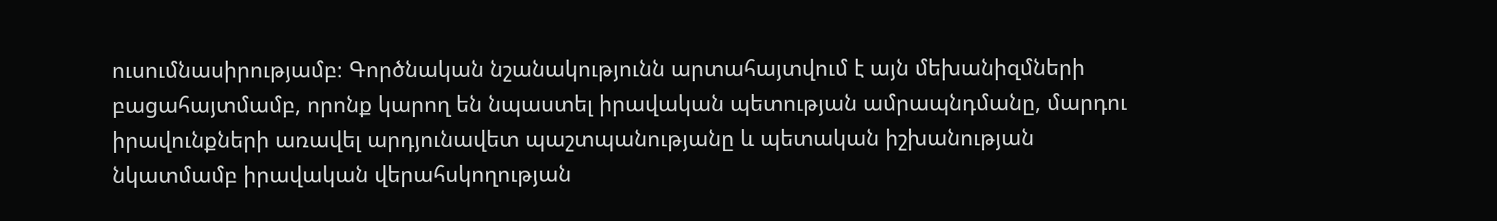ուսումնասիրությամբ։ Գործնական նշանակությունն արտահայտվում է այն մեխանիզմների բացահայտմամբ, որոնք կարող են նպաստել իրավական պետության ամրապնդմանը, մարդու իրավունքների առավել արդյունավետ պաշտպանությանը և պետական իշխանության նկատմամբ իրավական վերահսկողության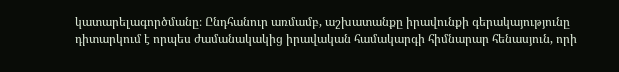կատարելագործմանը։ Ընդհանուր առմամբ, աշխատանքը իրավունքի գերակայությունը դիտարկում է որպես ժամանակակից իրավական համակարգի հիմնարար հենասյուն, որի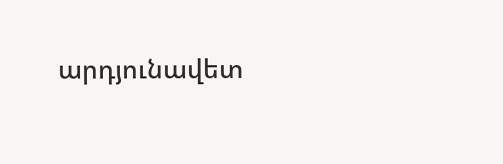արդյունավետ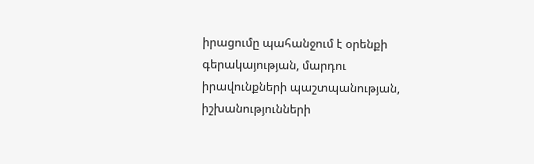իրացումը պահանջում է օրենքի գերակայության, մարդու իրավունքների պաշտպանության, իշխանությունների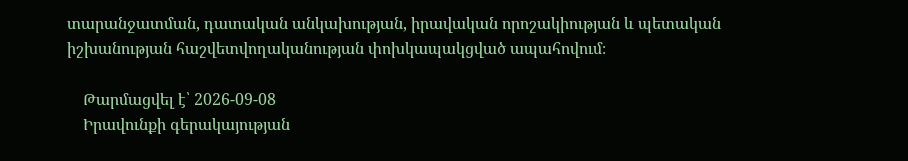տարանջատման, դատական անկախության, իրավական որոշակիության և պետական իշխանության հաշվետվողականության փոխկապակցված ապահովում։

    Թարմացվել է՝ 2026-09-08
    Իրավունքի գերակայության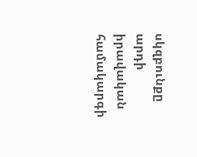սկզբունքը արդի իրավական համակարգի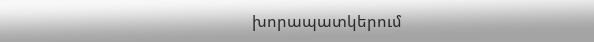խորապատկերում